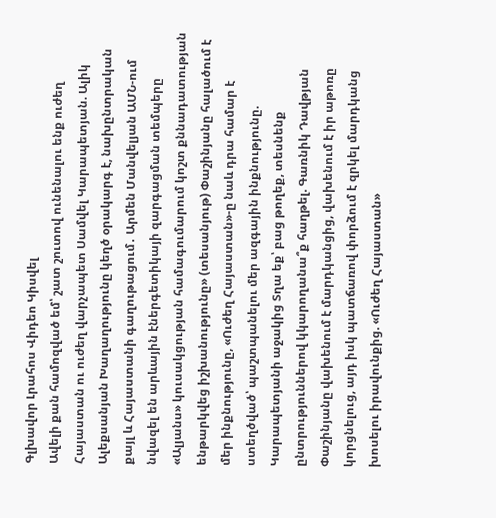Գլխավոր Լրահոս Վիդեո Կիսվել
Ավելի քան համոզված եմ՝ շատ շուտով ունենալու ենք ուժեղ Հայաստան ու ուժեղ վարչապետ Սամվել Կարապետյան. Ալիկ Ալեքսանյան Խաղաղությունը կեղծ օրակարգ է, նախընտրական քայլ և Հայաստանի գաղութացում․ Արմեն Մանվելյան ԱՄՆ-ում նվազել են արևային էներգետիկայի զարգացման տեմպերը «Ալյանս» կուսակցության համագումարում կոշտ քննադատության ենթարկվեց իշխանությունը» (տեսանյութ) Փաշինյանը հալածում է մեր ինքնությունը, «Ուժեղ Հայաստան»-ը նաև դրա համար է ստեղծված՝ պաշտպանելու մեր ազգային ինքնությունը. Կարապետյանի աջակից Տղա եք՝ բաց թողեք, տեսնենք ընտրություններով կկարողանա՞ք հաղթել. Գառնիկ Դավթյան Փաշինյանը վախենում է մարդկանցից, վախենում է իր աթոռը կորցնելուց, այդ իսկ պատճառով փորձում է զրկել մարդկանց խոսելու իրավունքից. «Ուժեղ Հայաստան»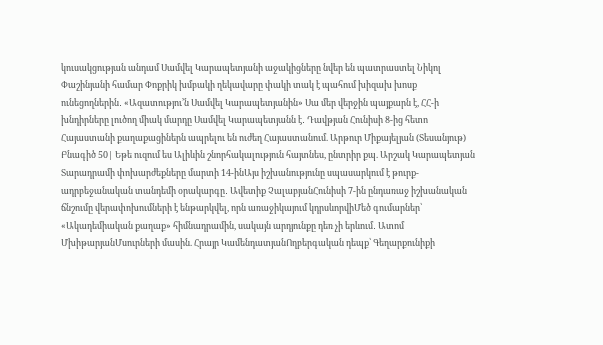կուսակցության անդամ Սամվել Կարապետյանի աջակիցները նվեր են պատրաստել Նիկոլ Փաշինյանի համար Փոքրիկ խմբակի ղեկավարը փակի տակ է պահում խիզախ խոսք ունեցողներին․ «Ազատությու’ն Սամվել Կարապետյանին» Սա մեր վերջին պայքարն է, ՀՀ-ի խնդիրները լուծող միակ մարդը Սամվել Կարապետյանն է․ Դավթյան Հունիսի 8-ից հետո Հայաստանի քաղաքացիներն ապրելու են ուժեղ Հայաստանում. Արթուր Միքայելյան (Տեսանյութ) Բնագիծ 50| Եթե ուզում ես Ալիևին շնորհակալություն հայտնես, ընտրիր քպ. Արշակ Կարապետյան
Տարադրամի փոխարժեքները մարտի 14-ինԱյս իշխանությունը սպասարկում է թուրք-ադրբեջանական տանդեմի օրակարգը․ Ավետիք ՉալաբյանՀունիսի 7-ին ընդառաջ իշխանական ճնշումը վերափոխումների է ենթարկվել, որն առաջիկայում կդրսևորվիՄեծ գումարներ՝ «Ակադեմիական քաղաք» հիմնադրամին, սակայն արդյունքը դեռ չի երևում․ Ատոմ ՄխիթարյանՄսուրների մասին. Հրայր ԿամենդատյանՈղբերգական դեպք՝ Գեղարքունիքի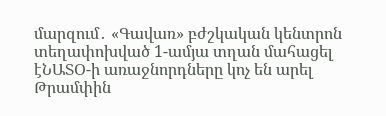մարզում․ «Գավառ» բժշկական կենտրոն տեղափոխված 1-ամյա տղան մահացել էՆԱՏՕ-ի առաջնորդները կոչ են արել Թրամփին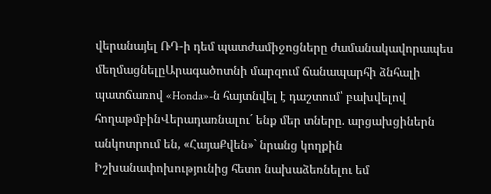վերանայել ՌԴ-ի դեմ պատժամիջոցները ժամանակավորապես մեղմացնելըԱրագածոտնի մարզում ճանապարհի ձնհալի պատճառով «Honda»-ն հայտնվել է դաշտում՝ բախվելով հողաթմբինՎերադառնալու´ ենք մեր տները. արցախցիներն անկոտրում են, «ՀայաՔվեն»` նրանց կողքին Իշխանափոխությունից հետո նախաձեռնելու եմ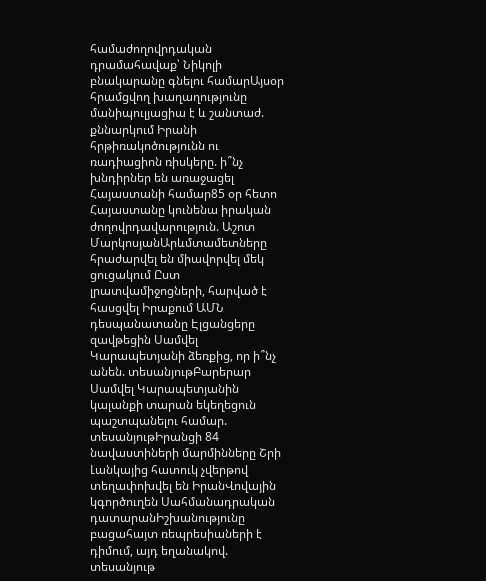համաժողովրդական դրամահավաք՝ Նիկոլի բնակարանը գնելու համարԱյսօր հրամցվող խաղաղությունը մանիպուլյացիա է և շանտաժ. քննարկում Իրանի հրթիռակոծությունն ու ռադիացիոն ռիսկերը. ի՞նչ խնդիրներ են առաջացել Հայաստանի համար85 օր հետո Հայաստանը կունենա իրական ժողովրդավարություն. Աշոտ ՄարկոսյանԱրևմտամետները հրաժարվել են միավորվել մեկ ցուցակում Ըստ լրատվամիջոցների, հարված է հասցվել Իրաքում ԱՄՆ դեսպանատանը Էլցանցերը զավթեցին Սամվել Կարապետյանի ձեռքից, որ ի՞նչ անեն. տեսանյութԲարերար Սամվել Կարապետյանին կալանքի տարան եկեղեցուն պաշտպանելու համար. տեսանյութԻրանցի 84 նավաստիների մարմինները Շրի Լանկայից հատուկ չվերթով տեղափոխվել են ԻրանՎովային կգործուղեն Սահմանադրական դատարանԻշխանությունը բացահայտ ռեպրեսիաների է դիմում, այդ եղանակով. տեսանյութ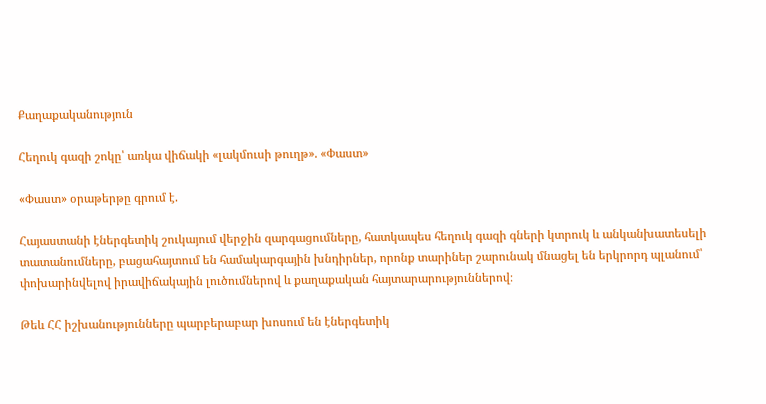Քաղաքականություն

Հեղուկ գազի շոկը՝ առկա վիճակի «լակմուսի թուղթ». «Փաստ»

«Փաստ» օրաթերթը գրում է.

Հայաստանի էներգետիկ շուկայում վերջին զարգացումները, հատկապես հեղուկ գազի գների կտրուկ և անկանխատեսելի տատանումները, բացահայտում են համակարգային խնդիրներ, որոնք տարիներ շարունակ մնացել են երկրորդ պլանում՝ փոխարինվելով իրավիճակային լուծումներով և քաղաքական հայտարարություններով։

Թեև ՀՀ իշխանությունները պարբերաբար խոսում են էներգետիկ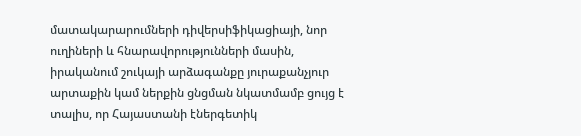մատակարարումների դիվերսիֆիկացիայի, նոր ուղիների և հնարավորությունների մասին, իրականում շուկայի արձագանքը յուրաքանչյուր արտաքին կամ ներքին ցնցման նկատմամբ ցույց է տալիս, որ Հայաստանի էներգետիկ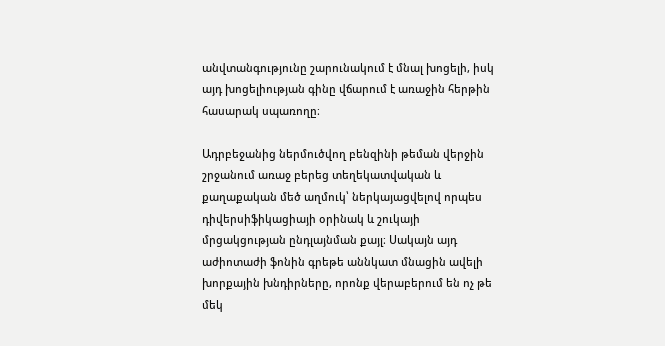անվտանգությունը շարունակում է մնալ խոցելի, իսկ այդ խոցելիության գինը վճարում է առաջին հերթին հասարակ սպառողը։

Ադրբեջանից ներմուծվող բենզինի թեման վերջին շրջանում առաջ բերեց տեղեկատվական և քաղաքական մեծ աղմուկ՝ ներկայացվելով որպես դիվերսիֆիկացիայի օրինակ և շուկայի մրցակցության ընդլայնման քայլ։ Սակայն այդ աժիոտաժի ֆոնին գրեթե աննկատ մնացին ավելի խորքային խնդիրները, որոնք վերաբերում են ոչ թե մեկ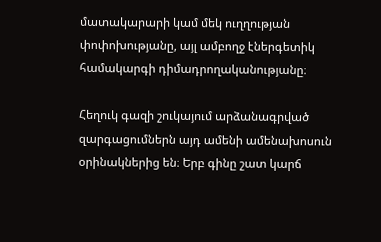մատակարարի կամ մեկ ուղղության փոփոխությանը, այլ ամբողջ էներգետիկ համակարգի դիմադրողականությանը։

Հեղուկ գազի շուկայում արձանագրված զարգացումներն այդ ամենի ամենախոսուն օրինակներից են։ Երբ գինը շատ կարճ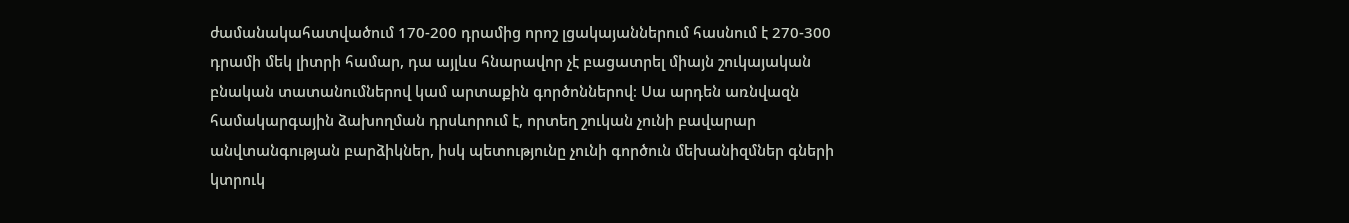ժամանակահատվածում 170-200 դրամից որոշ լցակայաններում հասնում է 270-300 դրամի մեկ լիտրի համար, դա այլևս հնարավոր չէ բացատրել միայն շուկայական բնական տատանումներով կամ արտաքին գործոններով։ Սա արդեն առնվազն համակարգային ձախողման դրսևորում է, որտեղ շուկան չունի բավարար անվտանգության բարձիկներ, իսկ պետությունը չունի գործուն մեխանիզմներ գների կտրուկ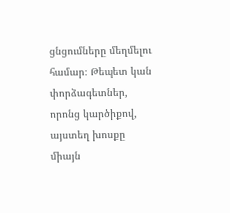ցնցումները մեղմելու համար։ Թեպետ կան փորձագետներ, որոնց կարծիքով, այստեղ խոսքը միայն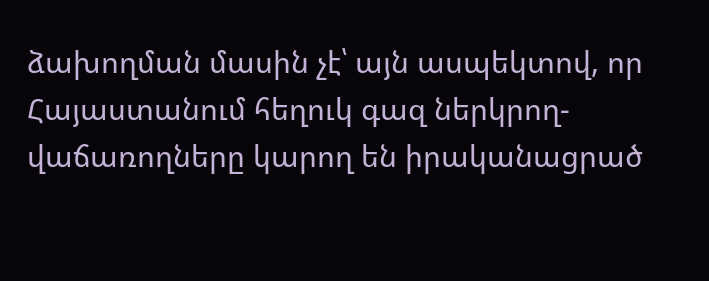ձախողման մասին չէ՝ այն ասպեկտով, որ Հայաստանում հեղուկ գազ ներկրող-վաճառողները կարող են իրականացրած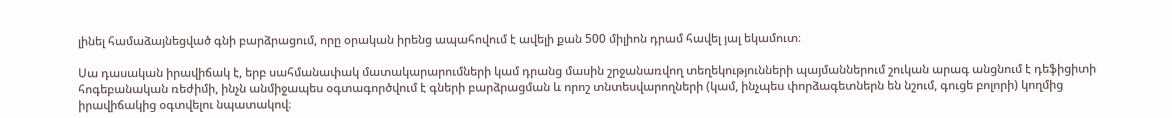լինել համաձայնեցված գնի բարձրացում, որը օրական իրենց ապահովում է ավելի քան 500 միլիոն դրամ հավել յալ եկամուտ։

Սա դասական իրավիճակ է, երբ սահմանափակ մատակարարումների կամ դրանց մասին շրջանառվող տեղեկությունների պայմաններում շուկան արագ անցնում է դեֆիցիտի հոգեբանական ռեժիմի, ինչն անմիջապես օգտագործվում է գների բարձրացման և որոշ տնտեսվարողների (կամ, ինչպես փորձագետներն են նշում, գուցե բոլորի) կողմից իրավիճակից օգտվելու նպատակով։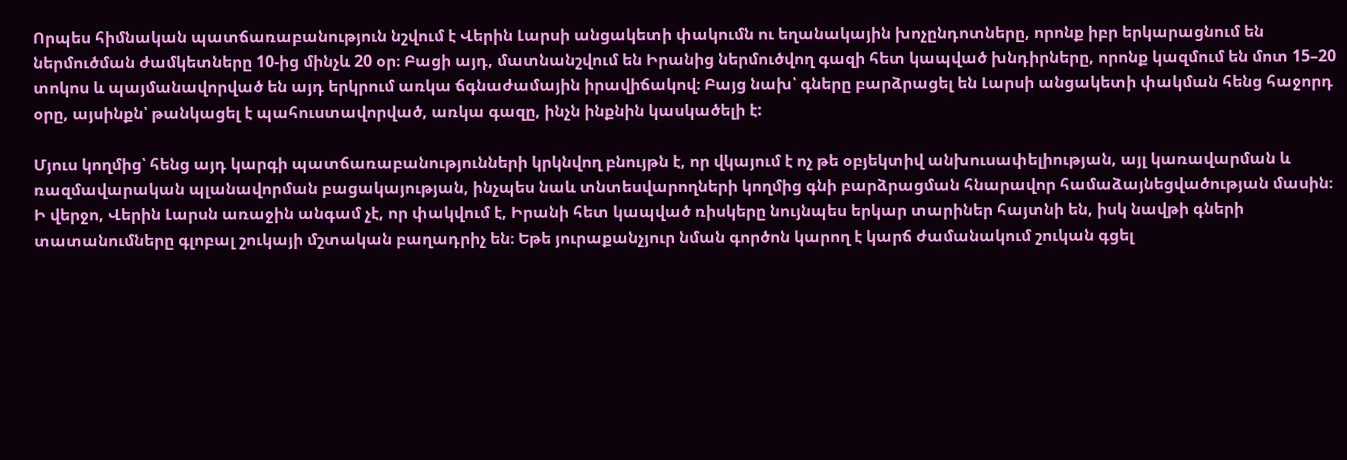Որպես հիմնական պատճառաբանություն նշվում է Վերին Լարսի անցակետի փակումն ու եղանակային խոչընդոտները, որոնք իբր երկարացնում են ներմուծման ժամկետները 10-ից մինչև 20 օր։ Բացի այդ, մատնանշվում են Իրանից ներմուծվող գազի հետ կապված խնդիրները, որոնք կազմում են մոտ 15–20 տոկոս և պայմանավորված են այդ երկրում առկա ճգնաժամային իրավիճակով։ Բայց նախ՝ գները բարձրացել են Լարսի անցակետի փակման հենց հաջորդ օրը, այսինքն՝ թանկացել է պահուստավորված, առկա գազը, ինչն ինքնին կասկածելի է:

Մյուս կողմից՝ հենց այդ կարգի պատճառաբանությունների կրկնվող բնույթն է, որ վկայում է ոչ թե օբյեկտիվ անխուսափելիության, այլ կառավարման և ռազմավարական պլանավորման բացակայության, ինչպես նաև տնտեսվարողների կողմից գնի բարձրացման հնարավոր համաձայնեցվածության մասին։ Ի վերջո, Վերին Լարսն առաջին անգամ չէ, որ փակվում է, Իրանի հետ կապված ռիսկերը նույնպես երկար տարիներ հայտնի են, իսկ նավթի գների տատանումները գլոբալ շուկայի մշտական բաղադրիչ են։ Եթե յուրաքանչյուր նման գործոն կարող է կարճ ժամանակում շուկան գցել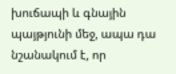խուճապի և գնային պայթյունի մեջ, ապա դա նշանակում է, որ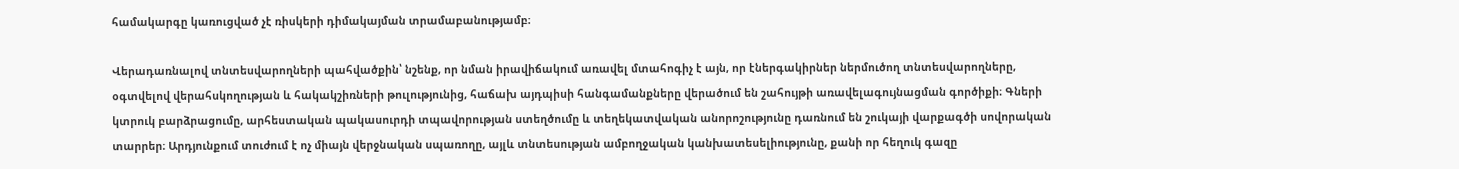համակարգը կառուցված չէ ռիսկերի դիմակայման տրամաբանությամբ։

Վերադառնալով տնտեսվարողների պահվածքին՝ նշենք, որ նման իրավիճակում առավել մտահոգիչ է այն, որ էներգակիրներ ներմուծող տնտեսվարողները, օգտվելով վերահսկողության և հակակշիռների թուլությունից, հաճախ այդպիսի հանգամանքները վերածում են շահույթի առավելագույնացման գործիքի։ Գների կտրուկ բարձրացումը, արհեստական պակասուրդի տպավորության ստեղծումը և տեղեկատվական անորոշությունը դառնում են շուկայի վարքագծի սովորական տարրեր։ Արդյունքում տուժում է ոչ միայն վերջնական սպառողը, այլև տնտեսության ամբողջական կանխատեսելիությունը, քանի որ հեղուկ գազը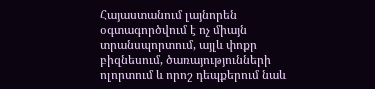Հայաստանում լայնորեն օգտագործվում է ոչ միայն տրանսպորտում, այլև փոքր բիզնեսում, ծառայությունների ոլորտում և որոշ դեպքերում նաև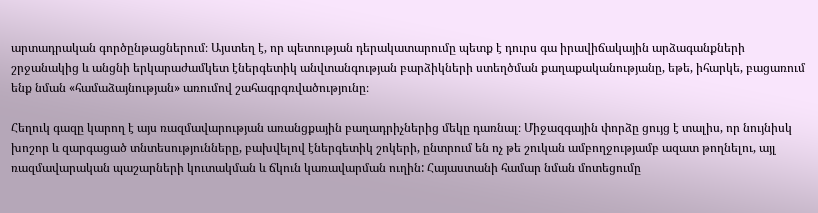արտադրական գործընթացներում։ Այստեղ է, որ պետության դերակատարումը պետք է դուրս գա իրավիճակային արձագանքների շրջանակից և անցնի երկարաժամկետ էներգետիկ անվտանգության բարձիկների ստեղծման քաղաքականությանը, եթե, իհարկե, բացառում ենք նման «համաձայնության» առումով շահագրգռվածությունը։

Հեղուկ գազը կարող է այս ռազմավարության առանցքային բաղադրիչներից մեկը դառնալ։ Միջազգային փորձը ցույց է տալիս, որ նույնիսկ խոշոր և զարգացած տնտեսությունները, բախվելով էներգետիկ շոկերի, ընտրում են ոչ թե շուկան ամբողջությամբ ազատ թողնելու, այլ ռազմավարական պաշարների կուտակման և ճկուն կառավարման ուղին: Հայաստանի համար նման մոտեցումը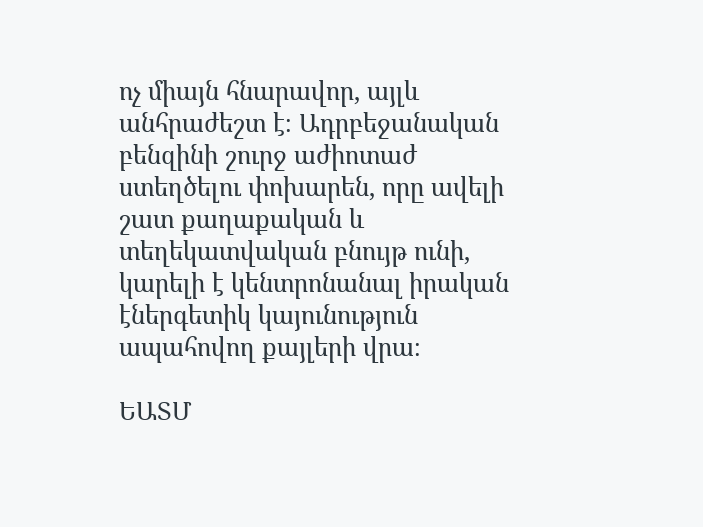ոչ միայն հնարավոր, այլև անհրաժեշտ է։ Ադրբեջանական բենզինի շուրջ աժիոտաժ ստեղծելու փոխարեն, որը ավելի շատ քաղաքական և տեղեկատվական բնույթ ունի, կարելի է կենտրոնանալ իրական էներգետիկ կայունություն ապահովող քայլերի վրա։

ԵԱՏՄ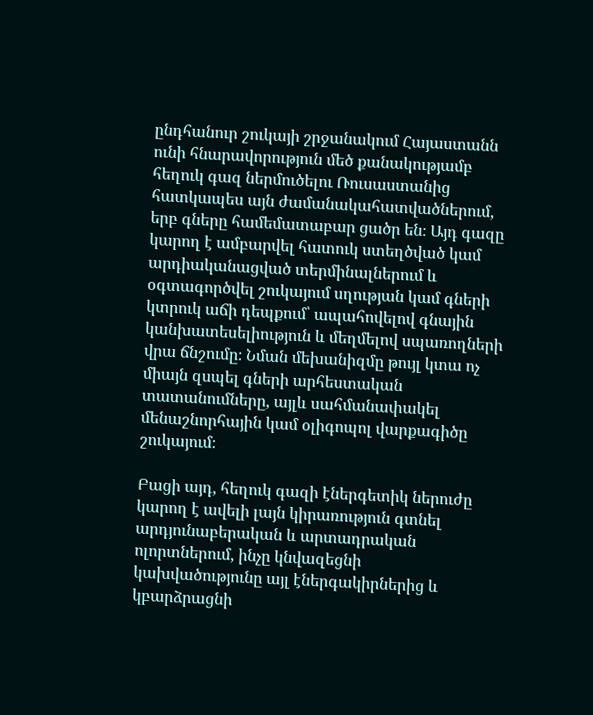ընդհանուր շուկայի շրջանակում Հայաստանն ունի հնարավորություն մեծ քանակությամբ հեղուկ գազ ներմուծելու Ռուսաստանից հատկապես այն ժամանակահատվածներում, երբ գները համեմատաբար ցածր են։ Այդ գազը կարող է ամբարվել հատուկ ստեղծված կամ արդիականացված տերմինալներում և օգտագործվել շուկայում սղության կամ գների կտրուկ աճի դեպքում՝ ապահովելով գնային կանխատեսելիություն և մեղմելով սպառողների վրա ճնշումը։ Նման մեխանիզմը թույլ կտա ոչ միայն զսպել գների արհեստական տատանումները, այլև սահմանափակել մենաշնորհային կամ օլիգոպոլ վարքագիծը շուկայում։

Բացի այդ, հեղուկ գազի էներգետիկ ներուժը կարող է ավելի լայն կիրառություն գտնել արդյունաբերական և արտադրական ոլորտներում, ինչը կնվազեցնի կախվածությունը այլ էներգակիրներից և կբարձրացնի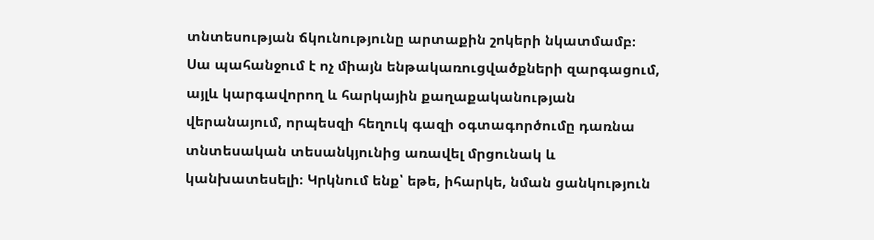տնտեսության ճկունությունը արտաքին շոկերի նկատմամբ։ Սա պահանջում է ոչ միայն ենթակառուցվածքների զարգացում, այլև կարգավորող և հարկային քաղաքականության վերանայում, որպեսզի հեղուկ գազի օգտագործումը դառնա տնտեսական տեսանկյունից առավել մրցունակ և կանխատեսելի։ Կրկնում ենք՝ եթե, իհարկե, նման ցանկություն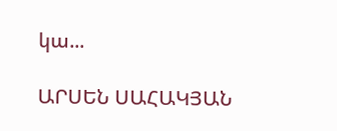կա...

ԱՐՍԵՆ ՍԱՀԱԿՅԱՆ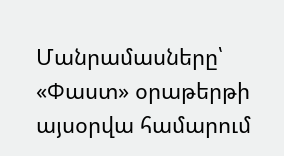Մանրամասները՝ «Փաստ» օրաթերթի այսօրվա համարում